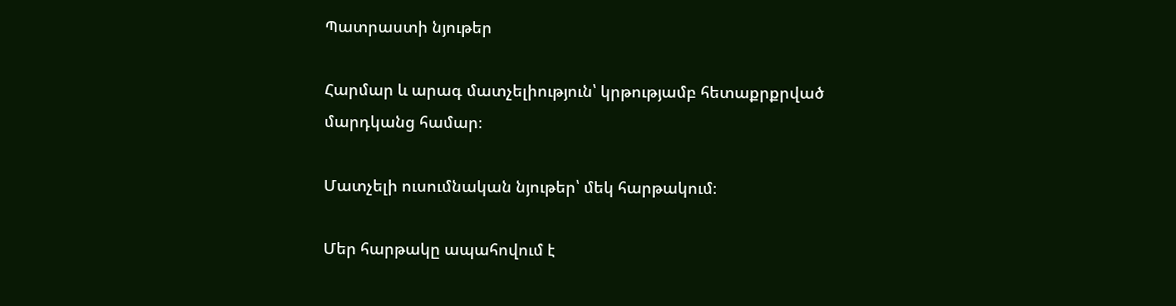Պատրաստի նյութեր

Հարմար և արագ մատչելիություն՝ կրթությամբ հետաքրքրված մարդկանց համար։

Մատչելի ուսումնական նյութեր՝ մեկ հարթակում։

Մեր հարթակը ապահովում է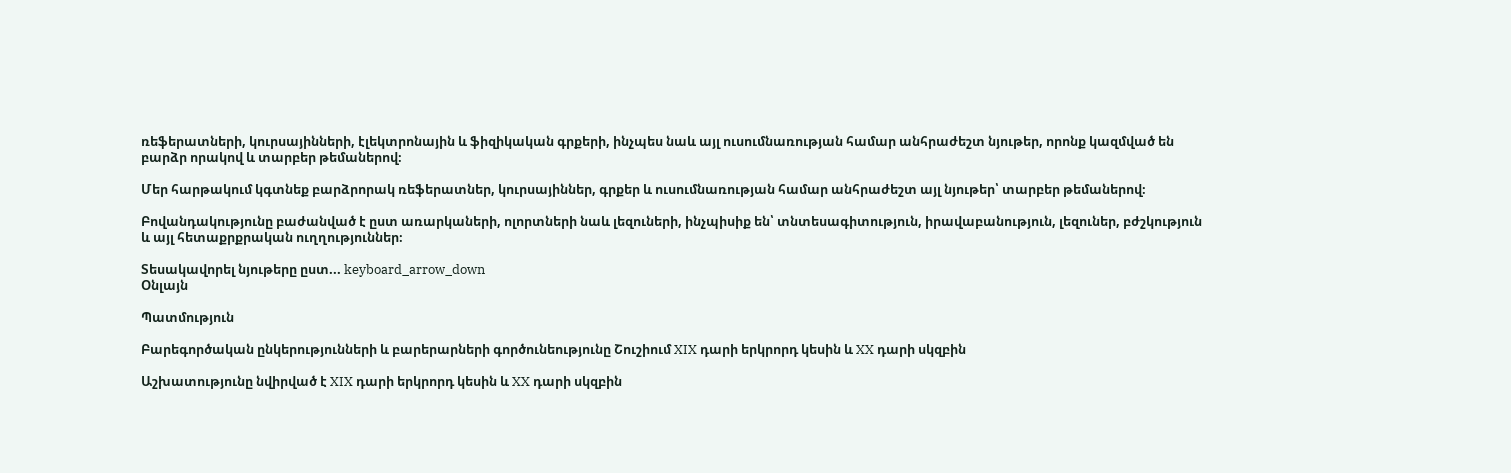ռեֆերատների, կուրսայինների, էլեկտրոնային և ֆիզիկական գրքերի, ինչպես նաև այլ ուսումնառության համար անհրաժեշտ նյութեր, որոնք կազմված են բարձր որակով և տարբեր թեմաներով։

Մեր հարթակում կգտնեք բարձրորակ ռեֆերատներ, կուրսայիններ, գրքեր և ուսումնառության համար անհրաժեշտ այլ նյութեր՝ տարբեր թեմաներով։

Բովանդակությունը բաժանված է ըստ առարկաների, ոլորտների նաև լեզուների, ինչպիսիք են՝ տնտեսագիտություն, իրավաբանություն, լեզուներ, բժշկություն և այլ հետաքրքրական ուղղություններ։

Տեսակավորել նյութերը ըստ... keyboard_arrow_down
Օնլայն

Պատմություն

Բարեգործական ընկերությունների և բարերարների գործունեությունը Շուշիում XIX դարի երկրորդ կեսին և XX դարի սկզբին

Աշխատությունը նվիրված է XIX դարի երկրորդ կեսին և XX դարի սկզբին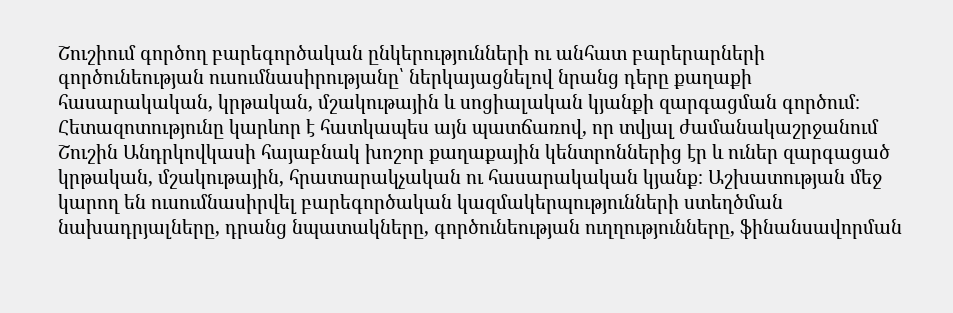Շուշիում գործող բարեգործական ընկերությունների ու անհատ բարերարների գործունեության ուսումնասիրությանը՝ ներկայացնելով նրանց դերը քաղաքի հասարակական, կրթական, մշակութային և սոցիալական կյանքի զարգացման գործում։ Հետազոտությունը կարևոր է հատկապես այն պատճառով, որ տվյալ ժամանակաշրջանում Շուշին Անդրկովկասի հայաբնակ խոշոր քաղաքային կենտրոններից էր և ուներ զարգացած կրթական, մշակութային, հրատարակչական ու հասարակական կյանք։ Աշխատության մեջ կարող են ուսումնասիրվել բարեգործական կազմակերպությունների ստեղծման նախադրյալները, դրանց նպատակները, գործունեության ուղղությունները, ֆինանսավորման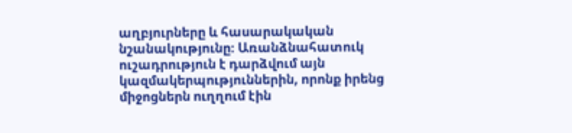աղբյուրները և հասարակական նշանակությունը։ Առանձնահատուկ ուշադրություն է դարձվում այն կազմակերպություններին, որոնք իրենց միջոցներն ուղղում էին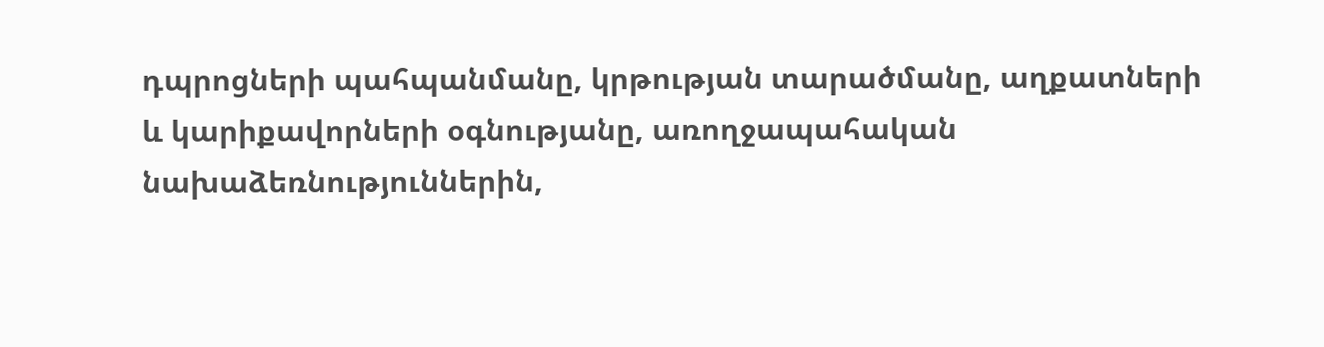դպրոցների պահպանմանը, կրթության տարածմանը, աղքատների և կարիքավորների օգնությանը, առողջապահական նախաձեռնություններին,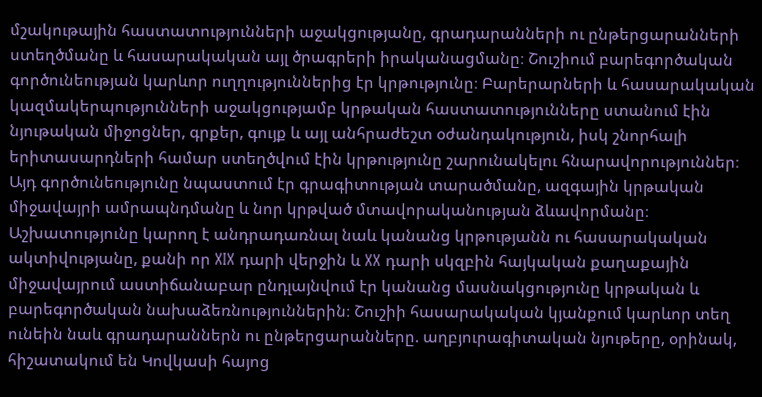մշակութային հաստատությունների աջակցությանը, գրադարանների ու ընթերցարանների ստեղծմանը և հասարակական այլ ծրագրերի իրականացմանը։ Շուշիում բարեգործական գործունեության կարևոր ուղղություններից էր կրթությունը։ Բարերարների և հասարակական կազմակերպությունների աջակցությամբ կրթական հաստատությունները ստանում էին նյութական միջոցներ, գրքեր, գույք և այլ անհրաժեշտ օժանդակություն, իսկ շնորհալի երիտասարդների համար ստեղծվում էին կրթությունը շարունակելու հնարավորություններ։ Այդ գործունեությունը նպաստում էր գրագիտության տարածմանը, ազգային կրթական միջավայրի ամրապնդմանը և նոր կրթված մտավորականության ձևավորմանը։ Աշխատությունը կարող է անդրադառնալ նաև կանանց կրթությանն ու հասարակական ակտիվությանը, քանի որ XIX դարի վերջին և XX դարի սկզբին հայկական քաղաքային միջավայրում աստիճանաբար ընդլայնվում էր կանանց մասնակցությունը կրթական և բարեգործական նախաձեռնություններին։ Շուշիի հասարակական կյանքում կարևոր տեղ ունեին նաև գրադարաններն ու ընթերցարանները. աղբյուրագիտական նյութերը, օրինակ, հիշատակում են Կովկասի հայոց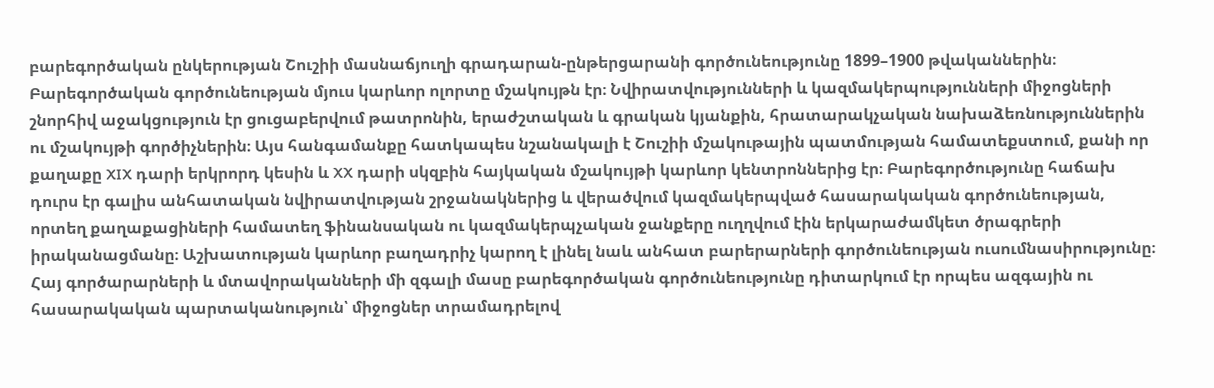բարեգործական ընկերության Շուշիի մասնաճյուղի գրադարան-ընթերցարանի գործունեությունը 1899–1900 թվականներին։ Բարեգործական գործունեության մյուս կարևոր ոլորտը մշակույթն էր։ Նվիրատվությունների և կազմակերպությունների միջոցների շնորհիվ աջակցություն էր ցուցաբերվում թատրոնին, երաժշտական և գրական կյանքին, հրատարակչական նախաձեռնություններին ու մշակույթի գործիչներին։ Այս հանգամանքը հատկապես նշանակալի է Շուշիի մշակութային պատմության համատեքստում, քանի որ քաղաքը XIX դարի երկրորդ կեսին և XX դարի սկզբին հայկական մշակույթի կարևոր կենտրոններից էր։ Բարեգործությունը հաճախ դուրս էր գալիս անհատական նվիրատվության շրջանակներից և վերածվում կազմակերպված հասարակական գործունեության, որտեղ քաղաքացիների համատեղ ֆինանսական ու կազմակերպչական ջանքերը ուղղվում էին երկարաժամկետ ծրագրերի իրականացմանը։ Աշխատության կարևոր բաղադրիչ կարող է լինել նաև անհատ բարերարների գործունեության ուսումնասիրությունը։ Հայ գործարարների և մտավորականների մի զգալի մասը բարեգործական գործունեությունը դիտարկում էր որպես ազգային ու հասարակական պարտականություն՝ միջոցներ տրամադրելով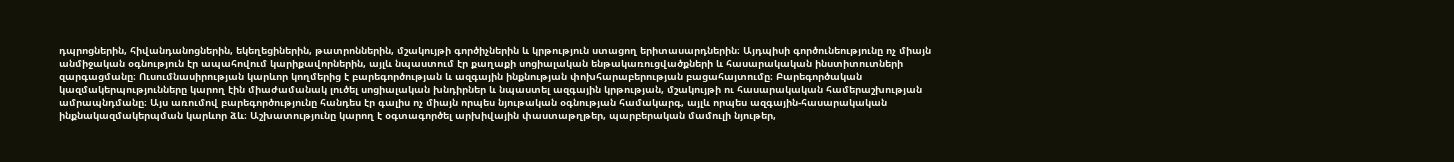դպրոցներին, հիվանդանոցներին, եկեղեցիներին, թատրոններին, մշակույթի գործիչներին և կրթություն ստացող երիտասարդներին։ Այդպիսի գործունեությունը ոչ միայն անմիջական օգնություն էր ապահովում կարիքավորներին, այլև նպաստում էր քաղաքի սոցիալական ենթակառուցվածքների և հասարակական ինստիտուտների զարգացմանը։ Ուսումնասիրության կարևոր կողմերից է բարեգործության և ազգային ինքնության փոխհարաբերության բացահայտումը։ Բարեգործական կազմակերպությունները կարող էին միաժամանակ լուծել սոցիալական խնդիրներ և նպաստել ազգային կրթության, մշակույթի ու հասարակական համերաշխության ամրապնդմանը։ Այս առումով բարեգործությունը հանդես էր գալիս ոչ միայն որպես նյութական օգնության համակարգ, այլև որպես ազգային-հասարակական ինքնակազմակերպման կարևոր ձև։ Աշխատությունը կարող է օգտագործել արխիվային փաստաթղթեր, պարբերական մամուլի նյութեր,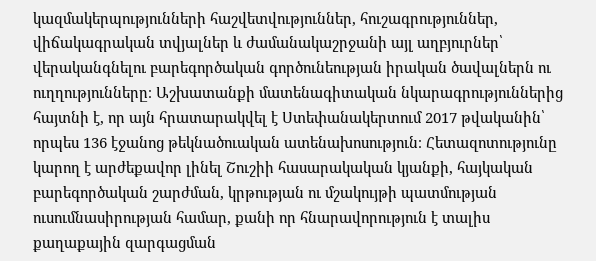կազմակերպությունների հաշվետվություններ, հուշագրություններ, վիճակագրական տվյալներ և ժամանակաշրջանի այլ աղբյուրներ՝ վերականգնելու բարեգործական գործունեության իրական ծավալներն ու ուղղությունները։ Աշխատանքի մատենագիտական նկարագրություններից հայտնի է, որ այն հրատարակվել է Ստեփանակերտում 2017 թվականին՝ որպես 136 էջանոց թեկնածուական ատենախոսություն։ Հետազոտությունը կարող է արժեքավոր լինել Շուշիի հասարակական կյանքի, հայկական բարեգործական շարժման, կրթության ու մշակույթի պատմության ուսումնասիրության համար, քանի որ հնարավորություն է տալիս քաղաքային զարգացման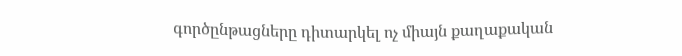գործընթացները դիտարկել ոչ միայն քաղաքական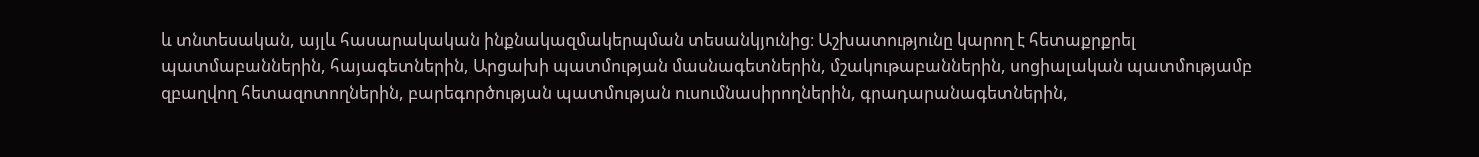և տնտեսական, այլև հասարակական ինքնակազմակերպման տեսանկյունից։ Աշխատությունը կարող է հետաքրքրել պատմաբաններին, հայագետներին, Արցախի պատմության մասնագետներին, մշակութաբաններին, սոցիալական պատմությամբ զբաղվող հետազոտողներին, բարեգործության պատմության ուսումնասիրողներին, գրադարանագետներին,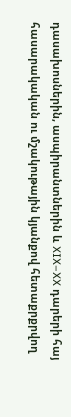դասախոսներին, ասպիրանտներին և XIX–XX դարերի հայ հասարակական ու մշակութային կյանքով հետաքրքրվող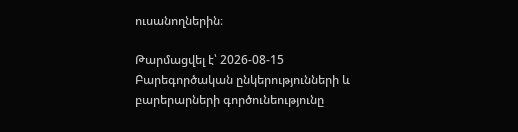ուսանողներին։

Թարմացվել է՝ 2026-08-15
Բարեգործական ընկերությունների և բարերարների գործունեությունը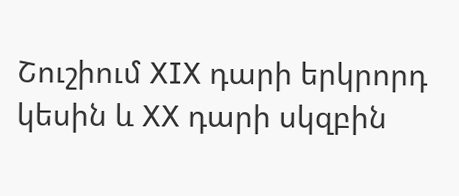Շուշիում XIX դարի երկրորդ կեսին և XX դարի սկզբին